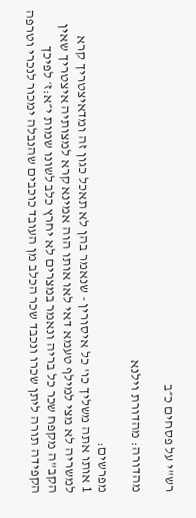רש"י על פסחים כ״ב

מהדורה: מהדורת וילנא

מפרשים:
1 אותו אתה משליך כו' כל איסורין - שנאמר בהן לא תאכל כגון זה ומדאיצטריך קרא למשריה לא מצי למילף טעמא דאי לאו אותו הוה אמינא קרא למצותיה איצטריך שאין הקב"ה מקפח שכר כל בריה ונאמר במצרים לא יחרץ כלב לשונו שמות י״א:ז׳ לפיכך הקפידה תורה ליתן שכרו ונכבד שכר הכלב מן העובד כוכבים שהנבלה ימכור לנכרי וטרפה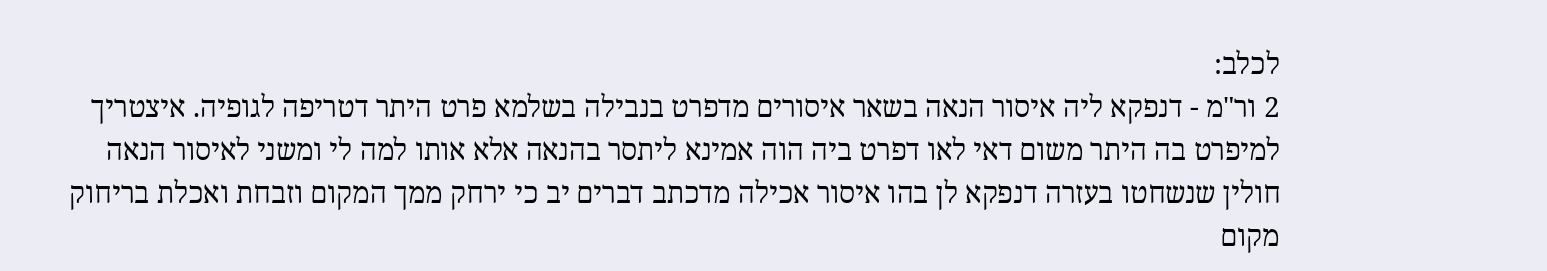לכלב:
2 ור"מ - דנפקא ליה איסור הנאה בשאר איסורים מדפרט בנבילה בשלמא פרט היתר דטריפה לגופיה. איצטריך למיפרט בה היתר משום דאי לאו דפרט ביה הוה אמינא ליתסר בהנאה אלא אותו למה לי ומשני לאיסור הנאה חולין שנשחטו בעזרה דנפקא לן בהו איסור אכילה מדכתב דברים יב כי ירחק ממך המקום וזבחת ואכלת בריחוק מקום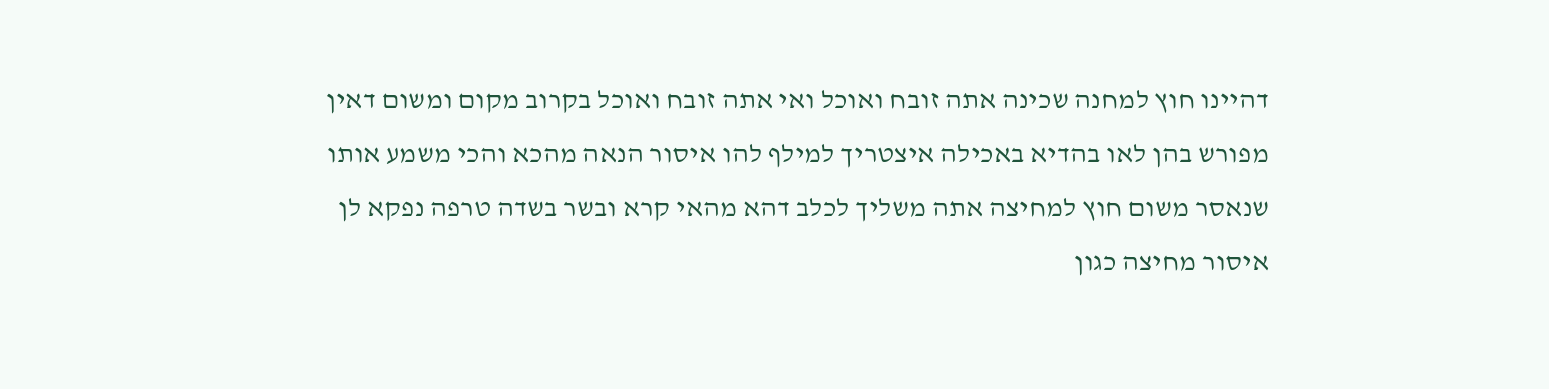דהיינו חוץ למחנה שכינה אתה זובח ואוכל ואי אתה זובח ואוכל בקרוב מקום ומשום דאין מפורש בהן לאו בהדיא באכילה איצטריך למילף להו איסור הנאה מהכא והכי משמע אותו שנאסר משום חוץ למחיצה אתה משליך לכלב דהא מהאי קרא ובשר בשדה טרפה נפקא לן איסור מחיצה כגון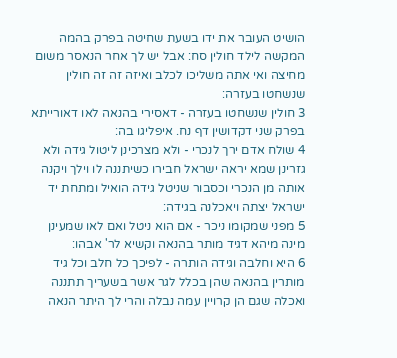הושיט העובר את ידו בשעת שחיטה בפרק בהמה המקשה לילד חולין סח: אבל יש לך אחר הנאסר משום מחיצה ואי אתה משליכו לכלב ואיזה זה זה חולין שנשחטו בעזרה:
3 חולין שנשחטו בעזרה - דאסירי בהנאה לאו דאורייתא בפרק שני דקדושין דף נח. איפליגו בה:
4 שולח אדם ירך לנכרי - ולא מצרכינן ליטול גידה ולא גזרינן שמא יראה ישראל חבירו כשיתננה לו וילך ויקנה אותה מן הנכרי וכסבור שניטל גידה הואיל ומתחת יד ישראל יצתה ויאכלנה בגידה:
5 מפני שמקומו ניכר - אם הוא ניטל ואם לאו שמעינן מינה מיהא דגיד מותר בהנאה וקשיא לר' אבהו:
6 היא וחלבה וגידה הותרה - לפיכך כל חלב וכל גיד מותרין בהנאה שהן בכלל לגר אשר בשעריך תתננה ואכלה שגם הן קרויין עמה נבלה והרי לך היתר הנאה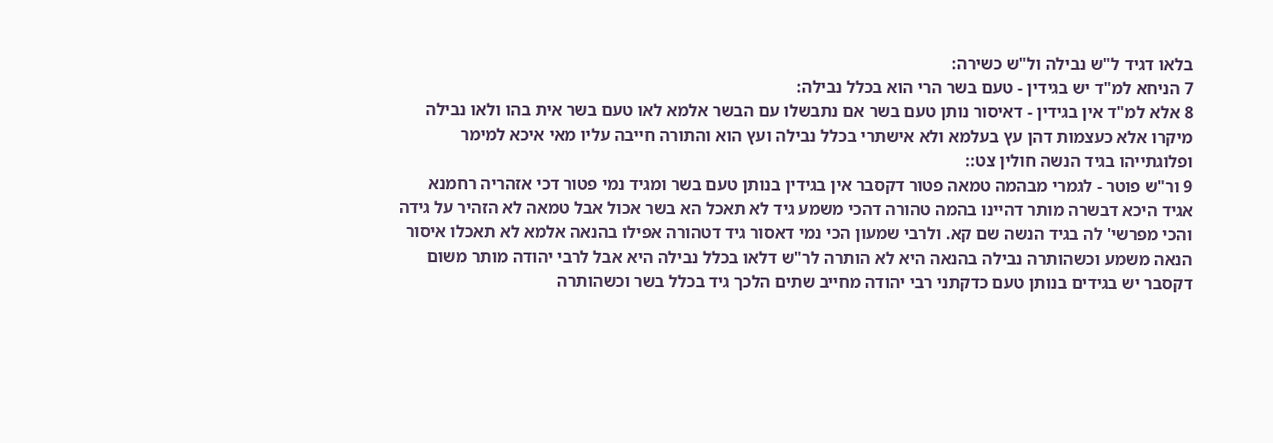בלאו דגיד ל"ש נבילה ול"ש כשירה:
7 הניחא למ"ד יש בגידין - טעם בשר הרי הוא בכלל נבילה:
8 אלא למ"ד אין בגידין - דאיסור נותן טעם בשר אם נתבשלו עם הבשר אלמא לאו טעם בשר אית בהו ולאו נבילה מיקרו אלא כעצמות דהן עץ בעלמא ולא אישתרי בכלל נבילה ועץ הוא והתורה חייבה עליו מאי איכא למימר ופלוגתייהו בגיד הנשה חולין צט::
9 ור"ש פוטר - לגמרי מבהמה טמאה פטור דקסבר אין בגידין בנותן טעם בשר ומגיד נמי פטור דכי אזהריה רחמנא אגיד היכא דבשרה מותר דהיינו בהמה טהורה דהכי משמע גיד לא תאכל הא בשר אכול אבל טמאה לא הזהיר על גידה והכי מפרשי' לה בגיד הנשה שם קא. ולרבי שמעון הכי נמי דאסור גיד דטהורה אפילו בהנאה אלמא לא תאכלו איסור הנאה משמע וכשהותרה נבילה בהנאה היא לא הותרה לר"ש דלאו בכלל נבילה היא אבל לרבי יהודה מותר משום דקסבר יש בגידים בנותן טעם כדקתני רבי יהודה מחייב שתים הלכך גיד בכלל בשר וכשהותרה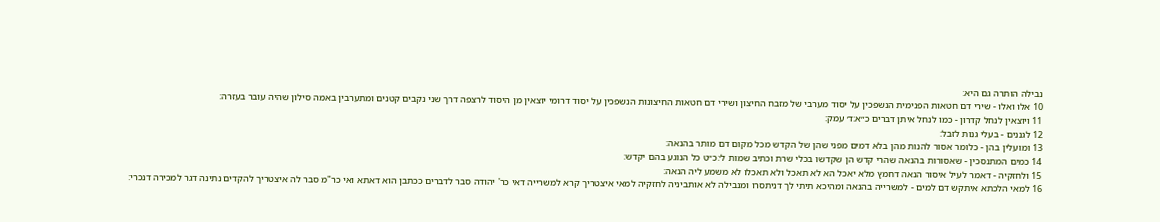נבילה הותרה גם היא:
10 אלו ואלו - שירי דם חטאות הפנימית הנשפכין על יסוד מערבי של מזבח החיצון ושירי דם חטאות החיצונות הנשפכין על יסוד דרומי יוצאין מן היסוד לרצפה דרך שני נקבים קטנים ומתערבין באמה סילון שהיה עובר בעזרה:
11 ויוצאין לנחל קדרון - כמו לנחל איתן דברים כ״א:ד׳ עמק:
12 לגננים - בעלי גנות לזבל:
13 ומועלין בהן - כלומר אסור להנות מהן בלא דמים מפני שהן של הקדש מכל מקום דם מותר בהנאה:
14 כמים המתנסכין - שאסורות בהנאה שהרי קדש הן שקדשו בכלי שרת וכתיב שמות ל׳:כ״ט כל הנוגע בהם יקדש:
15 ולחזקיה - דאמר לעיל איסור הנאה דחמץ מלא יאכל הא לא תאכל ולא תאכלו לא משמע ליה הנאה:
16 למאי הלכתא איתקש דם למים - למשרייה בהנאה ומהיכא תיתי לך דניתסרו ומנבילה לא אותביניה לחזקיה למאי איצטריך קרא למשרייה דאי כר' יהודה סבר לדברים ככתבן הוא דאתא ואי כר"מ סבר לה איצטריך להקדים נתינה דגר למכירה דנכרי: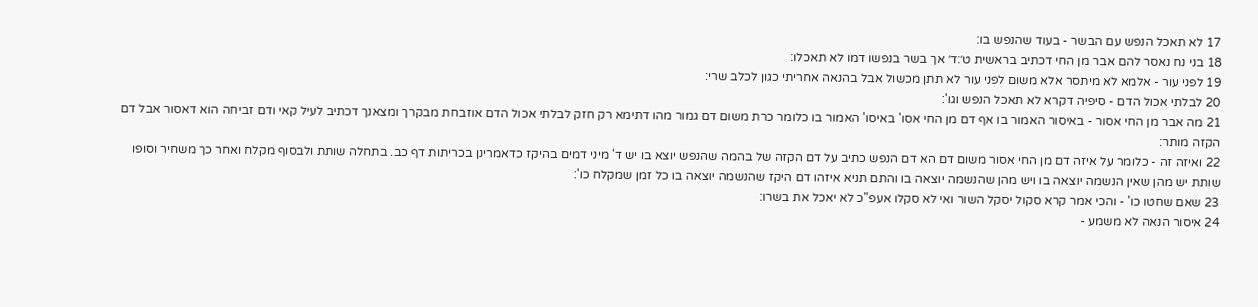17 לא תאכל הנפש עם הבשר - בעוד שהנפש בו:
18 בני נח נאסר להם אבר מן החי דכתיב בראשית ט׳:ד׳ אך בשר בנפשו דמו לא תאכלו:
19 לפני עור - אלמא לא מיתסר אלא משום לפני עור לא תתן מכשול אבל בהנאה אחריתי כגון לכלב שרי:
20 לבלתי אכול הדם - סיפיה דקרא לא תאכל הנפש וגו':
21 מה אבר מן החי אסור - באיסור האמור בו אף דם מן החי אסו' באיסו' האמור בו כלומר כרת משום דם גמור מהו דתימא רק חזק לבלתי אכול הדם אוזבחת מבקרך ומצאנך דכתיב לעיל קאי ודם זביחה הוא דאסור אבל דם הקזה מותר:
22 ואיזה זה - כלומר על איזה דם מן החי אסור משום דם הא דם הנפש כתיב על דם הקזה של בהמה שהנפש יוצא בו יש ד' מיני דמים בהיקז כדאמרינן בכריתות דף כב. בתחלה שותת ולבסוף מקלח ואחר כך משחיר וסופו שותת יש מהן שאין הנשמה יוצאה בו ויש מהן שהנשמה יוצאה בו והתם תניא איזהו דם היקז שהנשמה יוצאה בו כל זמן שמקלח כו':
23 שאם שחטו כו' - והכי אמר קרא סקול יסקל השור ואי לא סקלו אעפ"כ לא יאכל את בשרו:
24 איסור הנאה לא משמע -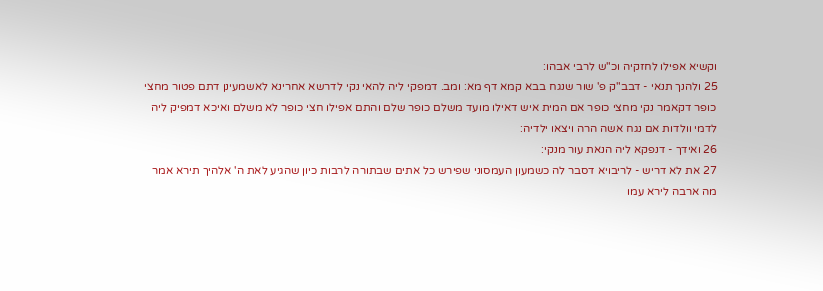וקשיא אפילו לחזקיה וכ"ש לרבי אבהו:
25 ולהנך תנאי - דבב"ק פ' שור שנגח בבא קמא דף מא: ומב. דמפקי ליה להאי נקי לדרשא אחרינא לאשמעינן דתם פטור מחצי כופר דקאמר נקי מחצי כופר אם המית איש דאילו מועד משלם כופר שלם והתם אפילו חצי כופר לא משלם ואיכא דמפיק ליה לדמי וולדות אם נגח אשה הרה ויצאו ילדיה:
26 ואידך - דנפקא ליה הנאת עור מנקי:
27 את לא דריש - לריבויא דסבר לה כשמעון העמסוני שפירש כל אתים שבתורה לרבות כיון שהגיע לאת ה' אלהיך תירא אמר מה ארבה לירא עמו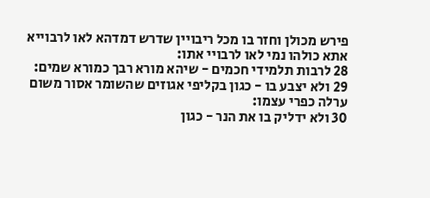פירש מכולן וחזר בו מכל ריבויין שדרש דמדהא לאו לרבוייא אתא כולהו נמי לאו לרבויי אתו:
28 לרבות תלמידי חכמים - שיהא מורא רבך כמורא שמים:
29 ולא יצבע בו - כגון בקליפי אגוזים שהשומר אסור משום ערלה כפרי עצמו:
30 ולא ידליק בו את הנר - כגון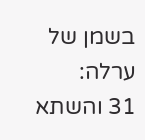בשמן של ערלה:
31 והשתא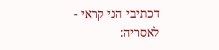דכתיבי הני קראי - לאסריה: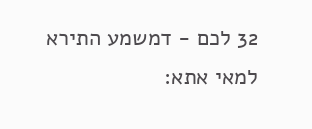32 לכם - דמשמע התירא למאי אתא: